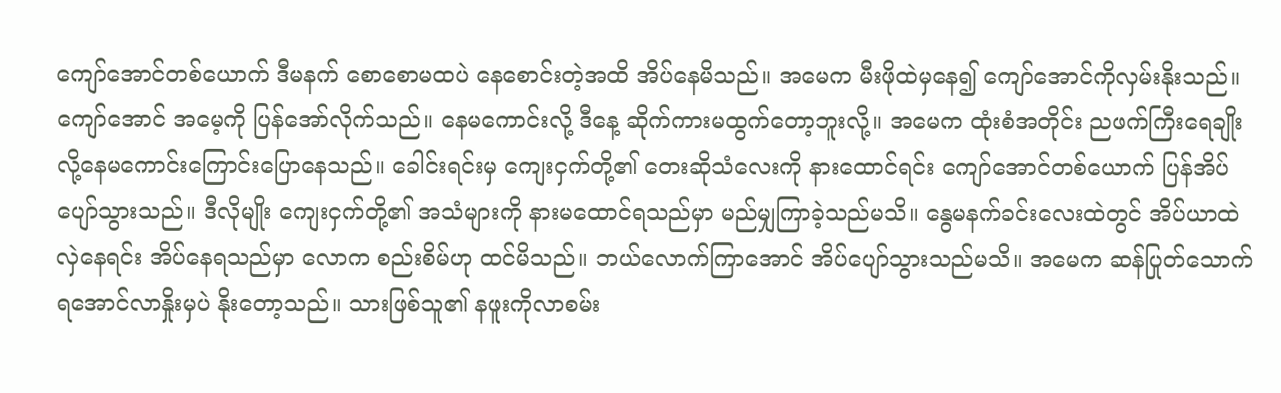ကျော်အောင်တစ်ယောက် ဒီမနက် စောစောမထပဲ နေစောင်းတဲ့အထိ အိပ်နေမိသည်။ အမေက မီးဖိုထဲမှနေ၍ ကျော်အောင်ကိုလှမ်းနိုးသည်။ ကျော်အောင် အမေ့ကို ပြန်အော်လိုက်သည်။ နေမကောင်းလို့ ဒီနေ့ ဆိုက်ကားမထွက်တော့ဘူးလို့။ အမေက ထုံးစံအတိုင်း ညဖက်ကြီးရေချိုးလို့နေမကောင်းကြောင်းပြောနေသည်။ ခေါင်းရင်းမှ ကျေးငှက်တို့၏ တေးဆိုသံလေးကို နားထောင်ရင်း ကျော်အောင်တစ်ယောက် ပြန်အိပ်ပျော်သွားသည်။ ဒီလိုမျိုး ကျေးငှက်တို့၏ အသံများကို နားမထောင်ရသည်မှာ မည်မျှကြာခဲ့သည်မသိ။ နွေမနက်ခင်းလေးထဲတွင် အိပ်ယာထဲလှဲနေရင်း အိပ်နေရသည်မှာ လောက စည်းစိမ်ဟု ထင်မိသည်။ ဘယ်လောက်ကြာအောင် အိပ်ပျော်သွားသည်မသိ။ အမေက ဆန်ပြုတ်သောက်ရအောင်လာနှိုးမှပဲ နိုးတော့သည်။ သားဖြစ်သူ၏ နဖူးကိုလာစမ်း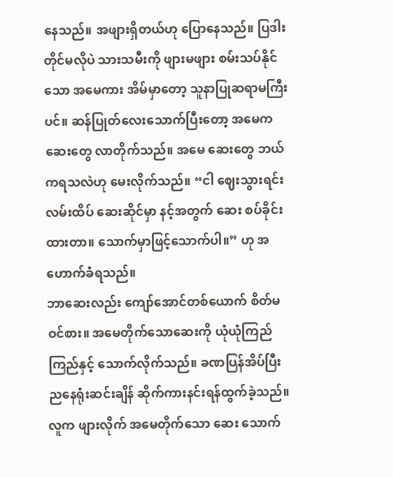နေသည်။ အဖျားရှိတယ်ဟု ပြောနေသည်။ ပြဒါးတိုင်မလိုပဲ သားသမီးကို ဖျားမဖျား စမ်းသပ်နိုင်သော အမေကား အိမ်မှာတော့ သူနာပြုဆရာမကြီးပင်။ ဆန်ပြုတ်လေးသောက်ပြီးတော့ အမေက ဆေးတွေ လာတိုက်သည်။ အမေ ဆေးတွေ ဘယ်ကရသလဲဟု မေးလိုက်သည်။ “ငါ ဈေးသွားရင်း လမ်းထိပ် ဆေးဆိုင်မှာ နင့်အတွက် ဆေး စပ်ခိုင်းထားတာ။ သောက်မှာဖြင့်သောက်ပါ။” ဟု အဟောက်ခံရသည်။
ဘာဆေးလည်း ကျော်အောင်တစ်ယောက် စိတ်မဝင်စား။ အမေတိုက်သောဆေးကို ယုံယုံကြည်ကြည်နှင့် သောက်လိုက်သည်။ ခဏပြန်အိပ်ပြီး ညနေရုံးဆင်းချိန် ဆိုက်ကားနင်းရန်ထွက်ခဲ့သည်။ လူက ဖျားလိုက် အမေတိုက်သော ဆေး သောက်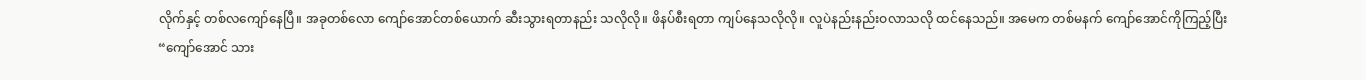လိုက်နှင့် တစ်လကျော်နေပြီ။ အခုတစ်လော ကျော်အောင်တစ်ယောက် ဆီးသွားရတာနည်း သလိုလို။ ဖိနပ်စီးရတာ ကျပ်နေသလိုလို။ လူပဲနည်းနည်းဝလာသလို ထင်နေသည်။ အမေက တစ်မနက် ကျော်အောင်ကိုကြည့်ပြီး
“ကျော်အောင် သား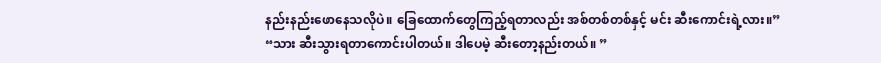နည်းနည်းဖောနေသလိုပဲ။ ခြေထောက်တွေကြည့်ရတာလည်း အစ်တစ်တစ်နှင့် မင်း ဆီးကောင်းရဲ့လား။”
“သား ဆီးသွားရတာကောင်းပါတယ်။ ဒါပေမဲ့ ဆီးတော့နည်းတယ်။ ”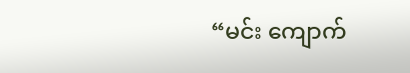“မင်း ကျောက်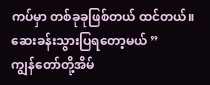ကပ်မှာ တစ်ခုခုဖြစ်တယ် ထင်တယ်။ ဆေးခန်းသွားပြရတော့မယ် ”
ကျွန်တော်တို့အိမ်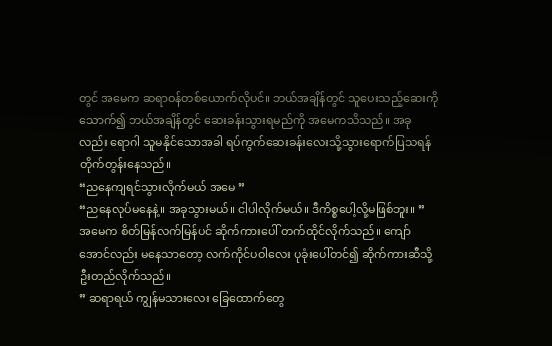တွင် အမေက ဆရာဝန်တစ်ယောက်လိုပင်။ ဘယ်အချိန်တွင် သူပေးသည့်ဆေးကို သောက်၍ ဘယ်အချိန်တွင် ဆေးခန်းသွားရမည်ကို အမေကသိသည်။ အခုလည်း ရောဂါ သူမနိုင်သောအခါ ရပ်ကွက်ဆေးခန်းလေးသို့သွားရောက်ပြသရန် တိုက်တွန်းနေသည်။
“ညနေကျရင်သွားလိုက်မယ် အမေ ”
“ညနေလုပ်မနေနဲ့။ အခုသွားမယ်။ ငါပါလိုက်မယ်။ ဒီကိစ္စပေါ့လို့မဖြစ်ဘူး။ ”
အမေက စိတ်မြန်လက်မြန်ပင် ဆိုက်ကားပေါ် တက်ထိုင်လိုက်သည်။ ကျော်အောင်လည်း မနေသာတော့ လက်ကိုင်ပဝါလေး ပုခုံးပေါ်တင်၍ ဆိုက်ကားဆီသို့ ဦးတည်လိုက်သည်။
” ဆရာရယ် ကျွန်မသားလေး ခြေထောက်တွေ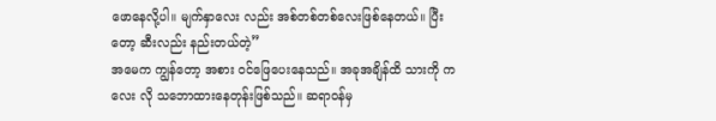ဖောနေလို့ပါ။ မျက်နှာလေး လည်း အစ်တစ်တစ်လေးဖြစ်နေတယ်။ ပြီးတော့ ဆီးလည်း နည်းတယ်တဲ့”
အမေက ကျွန်တော့ အစား ဝင်ဖြေပေးနေသည်။ အခုအချိန်ထိ သားကို ကလေး လို သဘောထားနေတုန်းဖြစ်သည်။ ဆရာဝန်မှ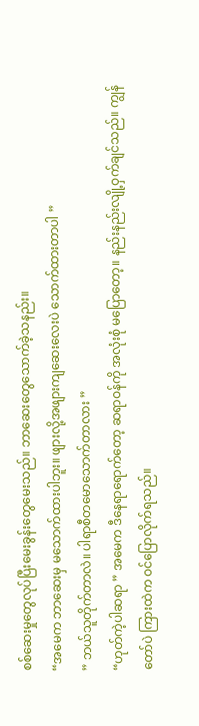စစ်ဆေးမှုတွေလုပ်ပြီးမေးခွန်းတွေမေးသည်။ ဘာဆေးတွေသောက်ခဲ့သနည်း။
“အမေက ဘာဆေးမှ မသောက်ထားပါဘူး။ ဖျားလို့အဖျားကျဆေးလေးပဲ သောက်ထားတာပါ ”
” ဘယ်သူတိုက်တာလဲ။ ပါရာစီတမောသောက်တာလား ”
“ဟုတ်ကဲ့ပါဆရာ ” အမေက ဒီနေရာရောက်တော့ ဆရာဝန်ကို အလုံးစုံ မပြောတော့။ နည်းနည်းလျို့ဝှက်ချင်သည်။ ကျွန်တော်ပဲ ကြားထဲက ဝင်ပြောလိုက်ရသည်။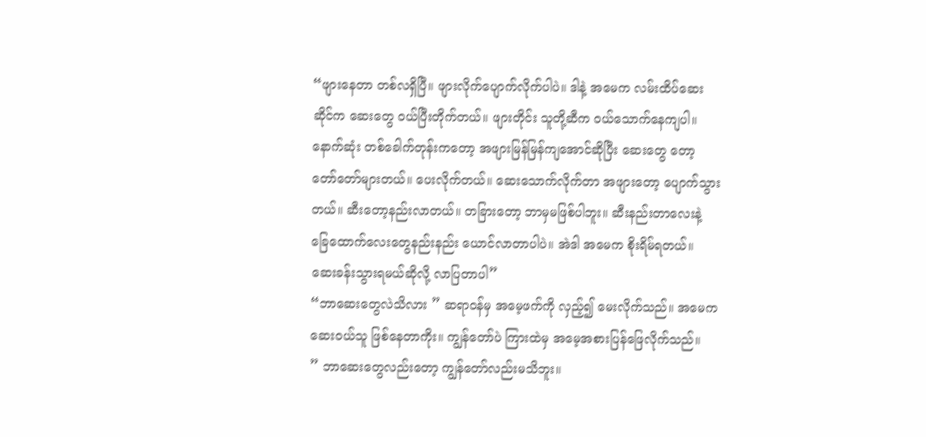“ဖျားနေတာ တစ်လရှိပြီ။ ဖျားလိုက်ပျောက်လိုက်ပါပဲ။ ဒါနဲ့ အမေက လမ်းထိပ်ဆေးဆိုင်က ဆေးတွေ ဝယ်ပြီးတိုက်တယ်။ ဖျားတိုင်း သူတို့ဆီက ဝယ်သောက်နေကျပါ။ နောက်ဆုံး တစ်ခေါက်တုန်းကတော့ အဖျားမြန်မြန်ကျအောင်ဆိုပြီး ဆေးတွေ တော့ တော်တော်များတယ်။ ပေးလိုက်တယ်။ ဆေးသောက်လိုက်တာ အဖျားတော့ ပျောက်သွားတယ်။ ဆီးတော့နည်းလာတယ်။ တခြားတော့ ဘာမှမဖြစ်ပါဘူး။ ဆီးနည်းတာလေးနဲ့ ခြေထောက်လေးတွေနည်းနည်း ယောင်လာတာပါပဲ။ အဲဒါ အမေက စိုးရိမ်ရတယ်။ ဆေးခန်းသွားရမယ်ဆိုလို့ လာပြတာပါ”
“ဘာဆေးတွေလဲသိလား ” ဆရာဝန်မှ အမေ့ဖက်ကို လှည့်၍ မေးလိုက်သည်။ အမေက ဆေးဝယ်သူ ဖြစ်နေတာကိုး။ ကျွန်တော်ပဲ ကြားထဲမှ အမေ့အစားပြန်ဖြေလိုက်သည်။
” ဘာဆေးတွေလည်းတော့ ကျွန်တော်လည်းမသိဘူး။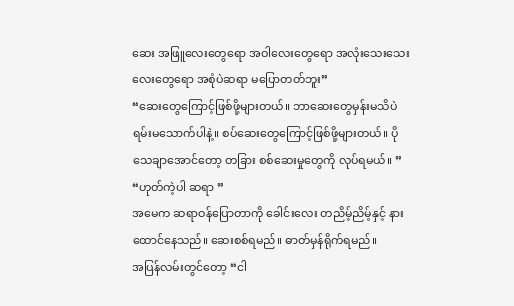ဆေး အဖြူလေးတွေရော အဝါလေးတွေရော အလုံးသေးသေးလေးတွေရော အစုံပဲဆရာ မပြောတတ်ဘူး”
“ဆေးတွေကြောင့်ဖြစ်ဖို့များတယ်။ ဘာဆေးတွေမှန်းမသိပဲ ရမ်းမသောက်ပါနဲ့။ စပ်ဆေးတွေကြောင့်ဖြစ်ဖို့များတယ်။ ပိုသေချာအောင်တော့ တခြား စစ်ဆေးမှုတွေကို လုပ်ရမယ်။ ”
“ဟုတ်ကဲ့ပါ ဆရာ ”
အမေက ဆရာဝန်ပြောတာကို ခေါင်းလေး တညိမ့်ညိမ့်နှင့် နားထောင်နေသည်။ ဆေးစစ်ရမည်။ ဓာတ်မှန်ရိုက်ရမည်။
အပြန်လမ်းတွင်တော့ “ငါ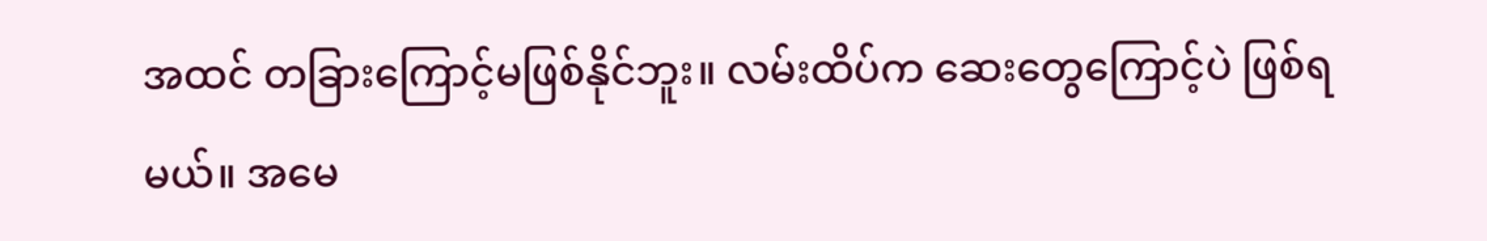အထင် တခြားကြောင့်မဖြစ်နိုင်ဘူး။ လမ်းထိပ်က ဆေးတွေကြောင့်ပဲ ဖြစ်ရမယ်။ အမေ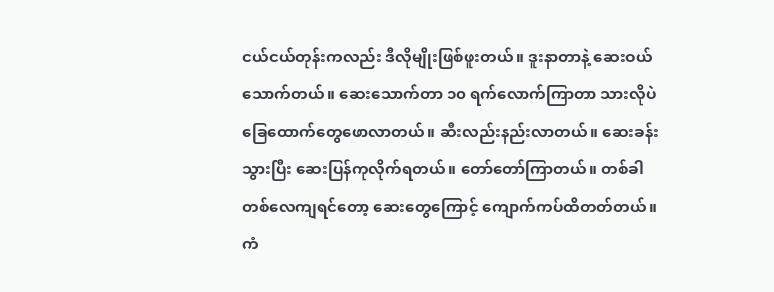ငယ်ငယ်တုန်းကလည်း ဒီလိုမျိုးဖြစ်ဖူးတယ်။ ဒူးနာတာနဲ့ ဆေးဝယ်သောက်တယ်။ ဆေးသောက်တာ ၁၀ ရက်လောက်ကြာတာ သားလိုပဲ ခြေထောက်တွေဖောလာတယ်။ ဆီးလည်းနည်းလာတယ်။ ဆေးခန်းသွားပြီး ဆေးပြန်ကုလိုက်ရတယ်။ တော်တော်ကြာတယ်။ တစ်ခါတစ်လေကျရင်တော့ ဆေးတွေကြောင့် ကျောက်ကပ်ထိတတ်တယ်။ ကံ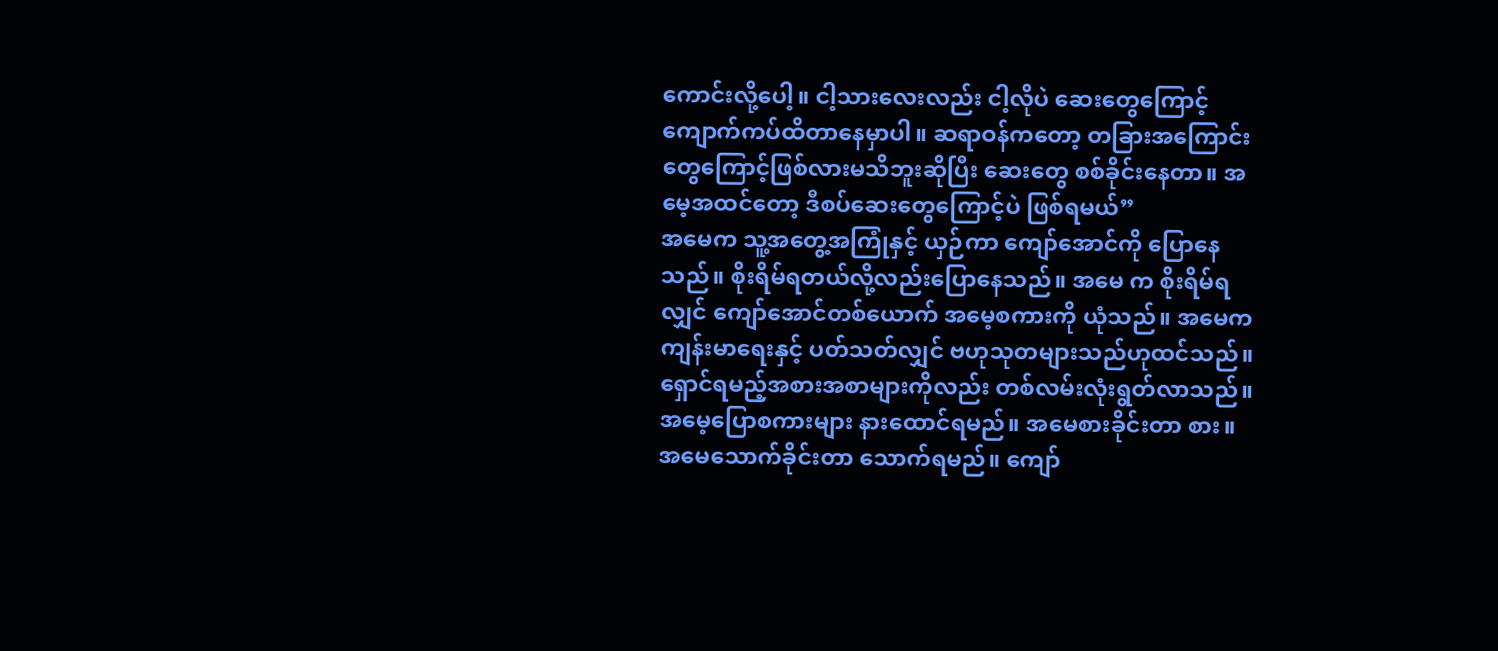ကောင်းလို့ပေါ့။ ငါ့သားလေးလည်း ငါ့လိုပဲ ဆေးတွေကြောင့် ကျောက်ကပ်ထိတာနေမှာပါ။ ဆရာဝန်ကတော့ တခြားအကြောင်းတွေကြောင့်ဖြစ်လားမသိဘူးဆိုပြီး ဆေးတွေ စစ်ခိုင်းနေတာ။ အမေ့အထင်တော့ ဒီစပ်ဆေးတွေကြောင့်ပဲ ဖြစ်ရမယ်”
အမေက သူ့အတွေ့အကြုံနှင့် ယှဉ်ကာ ကျော်အောင်ကို ပြောနေသည်။ စိုးရိမ်ရတယ်လို့လည်းပြောနေသည်။ အမေ က စိုးရိမ်ရလျှင် ကျော်အောင်တစ်ယောက် အမေ့စကားကို ယုံသည်။ အမေက ကျန်းမာရေးနှင့် ပတ်သတ်လျှင် ဗဟုသုတများသည်ဟုထင်သည်။ ရှောင်ရမည့်အစားအစာများကိုလည်း တစ်လမ်းလုံးရွတ်လာသည်။ အမေ့ပြောစကားများ နားထောင်ရမည်။ အမေစားခိုင်းတာ စား။ အမေသောက်ခိုင်းတာ သောက်ရမည်။ ကျော်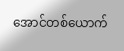အောင်တစ်ယောက်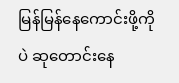မြန်မြန်နေကောင်းဖို့ကိုပဲ ဆုတောင်းနေ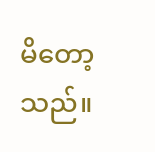မိတော့သည်။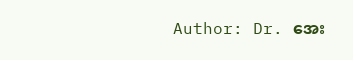Author: Dr. အေး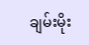ချမ်းမိုး